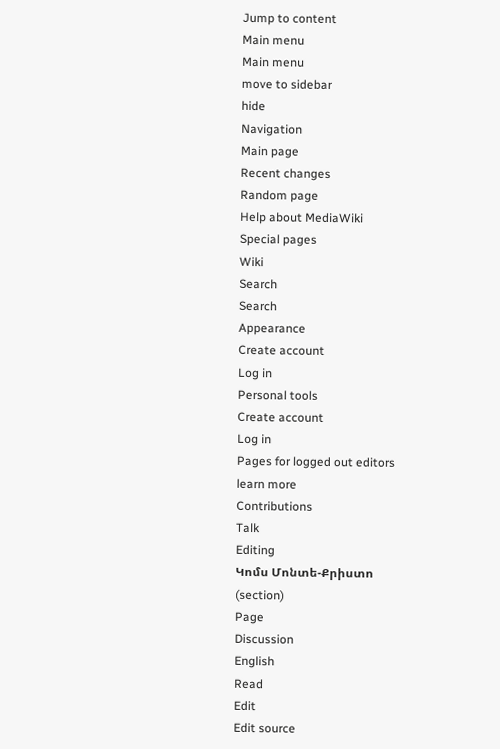Jump to content
Main menu
Main menu
move to sidebar
hide
Navigation
Main page
Recent changes
Random page
Help about MediaWiki
Special pages
Wiki
Search
Search
Appearance
Create account
Log in
Personal tools
Create account
Log in
Pages for logged out editors
learn more
Contributions
Talk
Editing
Կոմս Մոնտե-Քրիստո
(section)
Page
Discussion
English
Read
Edit
Edit source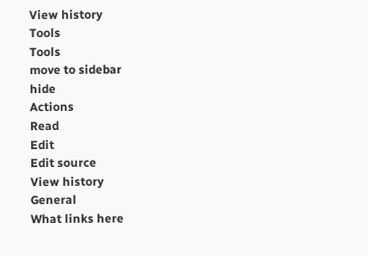View history
Tools
Tools
move to sidebar
hide
Actions
Read
Edit
Edit source
View history
General
What links here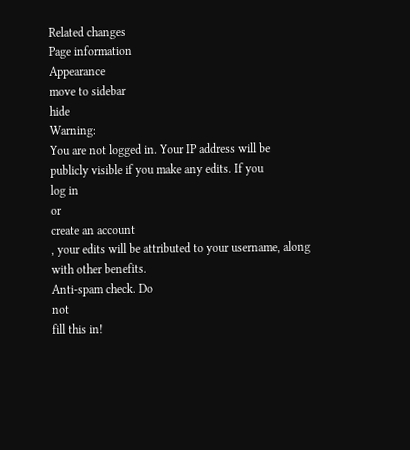Related changes
Page information
Appearance
move to sidebar
hide
Warning:
You are not logged in. Your IP address will be publicly visible if you make any edits. If you
log in
or
create an account
, your edits will be attributed to your username, along with other benefits.
Anti-spam check. Do
not
fill this in!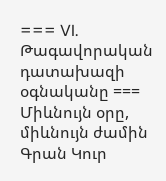=== VI. Թագավորական դատախազի օգնականը === Միևնույն օրը, միևնույն ժամին Գրան Կուր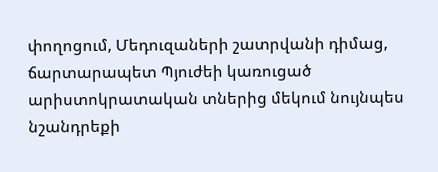փողոցում, Մեդուզաների շատրվանի դիմաց, ճարտարապետ Պյուժեի կառուցած արիստոկրատական տներից մեկում նույնպես նշանդրեքի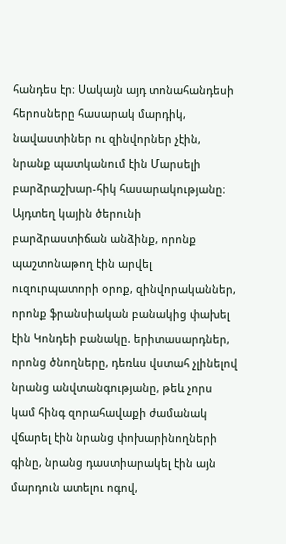հանդես էր։ Սակայն այդ տոնահանդեսի հերոսները հասարակ մարդիկ, նավաստիներ ու զինվորներ չէին, նրանք պատկանում էին Մարսելի բարձրաշխար-հիկ հասարակությանը։ Այդտեղ կային ծերունի բարձրաստիճան անձինք, որոնք պաշտոնաթող էին արվել ուզուրպատորի օրոք, զինվորականներ, որոնք ֆրանսիական բանակից փախել էին Կոնդեի բանակը. երիտասարդներ, որոնց ծնողները, դեռևս վստահ չլինելով նրանց անվտանգությանը, թեև չորս կամ հինգ զորահավաքի ժամանակ վճարել էին նրանց փոխարինողների գինը, նրանց դաստիարակել էին այն մարդուն ատելու ոգով,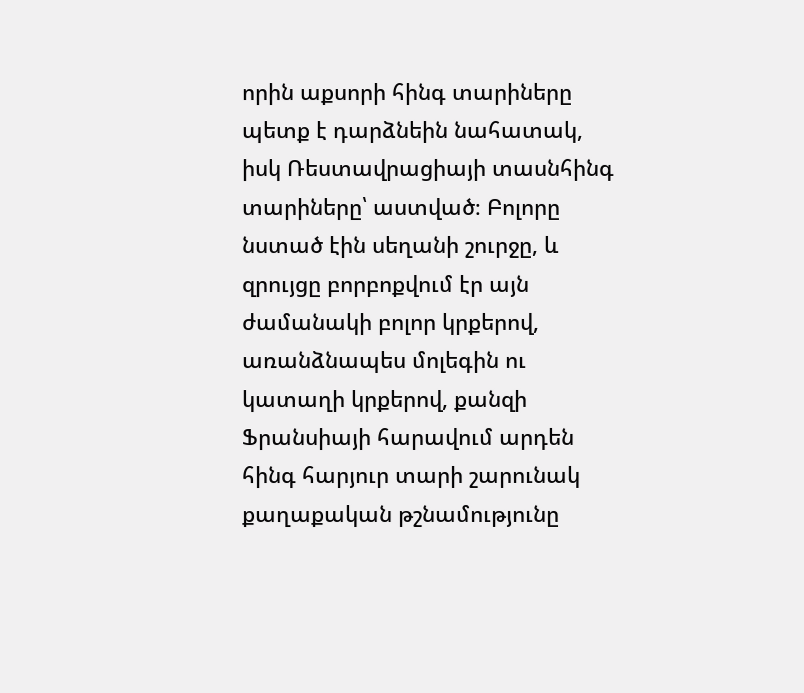որին աքսորի հինգ տարիները պետք է դարձնեին նահատակ, իսկ Ռեստավրացիայի տասնհինգ տարիները՝ աստված։ Բոլորը նստած էին սեղանի շուրջը, և զրույցը բորբոքվում էր այն ժամանակի բոլոր կրքերով, առանձնապես մոլեգին ու կատաղի կրքերով, քանզի Ֆրանսիայի հարավում արդեն հինգ հարյուր տարի շարունակ քաղաքական թշնամությունը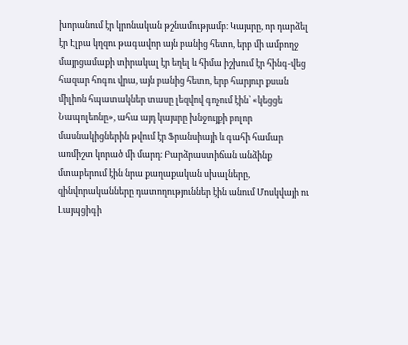խորանում էր կրոնական թշնամությամբ։ Կայսրը, որ դարձել էր Էլբա կղզու թագավոր այն բանից հետո, երբ մի ամբողջ մայրցամաքի տիրակալ էր եղել և հիմա իշխում էր հինգ-վեց հազար հոգու վրա, այն բանից հետո, երբ հարյուր քսան միլիոն հպատակներ տասը լեզվով գոչում էին՝ «կեցցե Նապոլեոնը», ահա այդ կայսրը խնջույքի բոլոր մասնակիցներին թվում էր Ֆրանսիայի և գահի համար առմիշտ կորած մի մարդ։ Բարձրաստիճան անձինք մտաբերում էին նրա քաղաքական սխալները, զինվորականները դատողություններ էին անում Մոսկվայի ու Լայպցիգի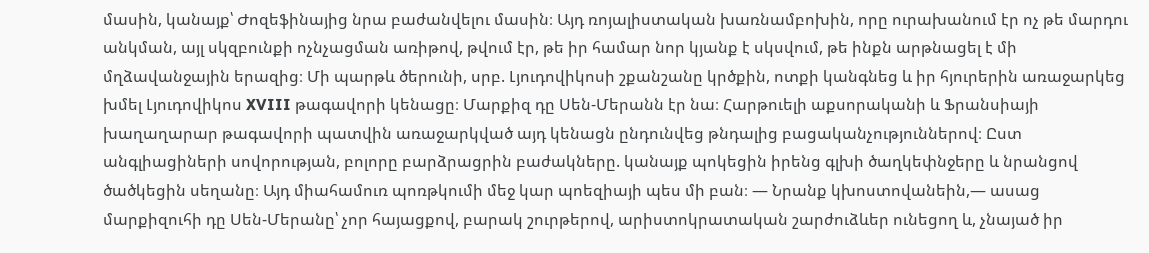մասին, կանայք՝ Ժոզեֆինայից նրա բաժանվելու մասին։ Այդ ռոյալիստական խառնամբոխին, որը ուրախանում էր ոչ թե մարդու անկման, այլ սկզբունքի ոչնչացման առիթով, թվում էր, թե իր համար նոր կյանք է սկսվում, թե ինքն արթնացել է մի մղձավանջային երազից։ Մի պարթև ծերունի, սրբ. Լյուդովիկոսի շքանշանը կրծքին, ոտքի կանգնեց և իր հյուրերին առաջարկեց խմել Լյուդովիկոս XVIII թագավորի կենացը։ Մարքիզ դը Սեն-Մերանն էր նա։ Հարթուելի աքսորականի և Ֆրանսիայի խաղաղարար թագավորի պատվին առաջարկված այդ կենացն ընդունվեց թնդալից բացականչություններով։ Ըստ անգլիացիների սովորության, բոլորը բարձրացրին բաժակները. կանայք պոկեցին իրենց գլխի ծաղկեփնջերը և նրանցով ծածկեցին սեղանը։ Այդ միահամուռ պոռթկումի մեջ կար պոեզիայի պես մի բան։ — Նրանք կխոստովանեին,— ասաց մարքիզուհի դը Սեն-Մերանը՝ չոր հայացքով, բարակ շուրթերով, արիստոկրատական շարժուձևեր ունեցող և, չնայած իր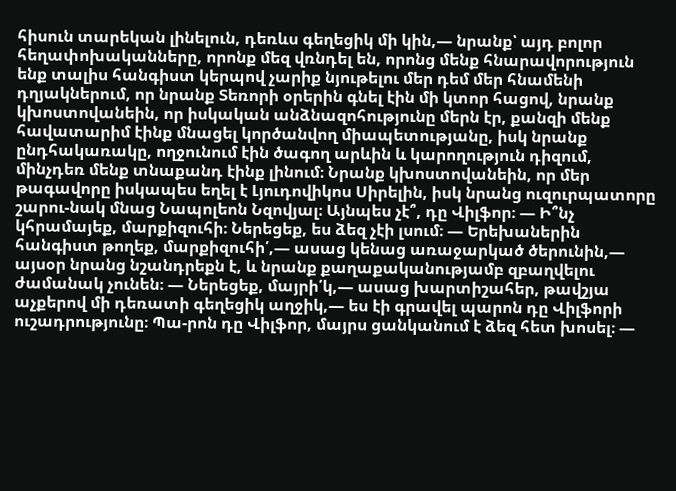հիսուն տարեկան լինելուն, դեռևս գեղեցիկ մի կին,— նրանք՝ այդ բոլոր հեղափոխականները, որոնք մեզ վռնդել են, որոնց մենք հնարավորություն ենք տալիս հանգիստ կերպով չարիք նյութելու մեր դեմ մեր հնամենի դղյակներում, որ նրանք Տեռորի օրերին գնել էին մի կտոր հացով, նրանք կխոստովանեին, որ իսկական անձնազոհությունը մերն էր, քանզի մենք հավատարիմ էինք մնացել կործանվող միապետությանը, իսկ նրանք ընդհակառակը, ողջունում էին ծագող արևին և կարողություն դիզում, մինչդեռ մենք տնաքանդ էինք լինում։ Նրանք կխոստովանեին, որ մեր թագավորը իսկապես եղել է Լյուդովիկոս Սիրելին, իսկ նրանց ուզուրպատորը շարու-նակ մնաց Նապոլեոն Նզովյալ։ Այնպես չէ՞, դը Վիլֆոր։ — Ի՞նչ կհրամայեք, մարքիզուհի։ Ներեցեք, ես ձեզ չէի լսում։ — Երեխաներին հանգիստ թողեք, մարքիզուհի՛,— ասաց կենաց առաջարկած ծերունին,— այսօր նրանց նշանդրեքն է, և նրանք քաղաքականությամբ զբաղվելու ժամանակ չունեն։ — Ներեցեք, մայրի՛կ,— ասաց խարտիշահեր, թավշյա աչքերով մի դեռատի գեղեցիկ աղջիկ,— ես էի գրավել պարոն դը Վիլֆորի ուշադրությունը։ Պա-րոն դը Վիլֆոր, մայրս ցանկանում է ձեզ հետ խոսել։ —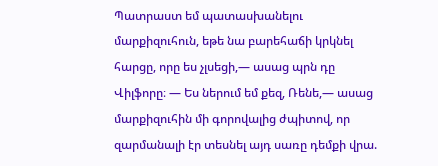Պատրաստ եմ պատասխանելու մարքիզուհուն, եթե նա բարեհաճի կրկնել հարցը, որը ես չլսեցի,— ասաց պրն դը Վիլֆորը։ — Ես ներում եմ քեզ, Ռենե,— ասաց մարքիզուհին մի գորովալից ժպիտով, որ զարմանալի էր տեսնել այդ սառը դեմքի վրա.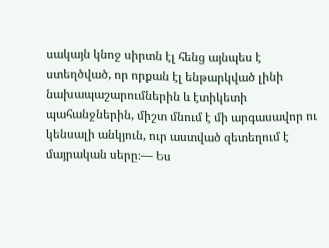սակայն կնոջ սիրտն էլ հենց այնպես է ստեղծված, որ որքան էլ ենթարկված լինի նախապաշարումներին և էտիկետի պահանջներին, միշտ մնում է մի արգասավոր ու կենսալի անկյուն, ուր աստված զետեղում է մայրական սերը։— Ես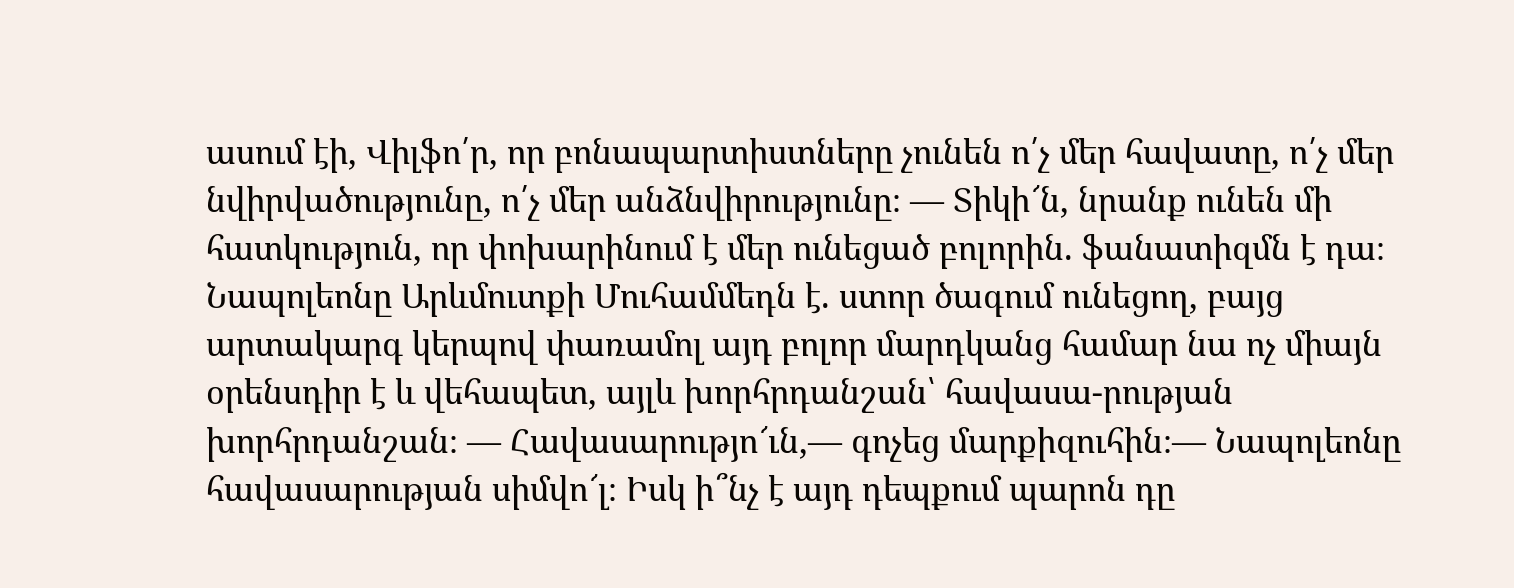ասում էի, Վիլֆո՛ր, որ բոնապարտիստները չունեն ո՛չ մեր հավատը, ո՛չ մեր նվիրվածությունը, ո՛չ մեր անձնվիրությունը։ — Տիկի՜ն, նրանք ունեն մի հատկություն, որ փոխարինում է մեր ունեցած բոլորին. ֆանատիզմն է դա։ Նապոլեոնը Արևմուտքի Մուհամմեդն է. ստոր ծագում ունեցող, բայց արտակարգ կերպով փառամոլ այդ բոլոր մարդկանց համար նա ոչ միայն օրենսդիր է և վեհապետ, այլև խորհրդանշան՝ հավասա-րության խորհրդանշան։ — Հավասարությո՜ւն,— գոչեց մարքիզուհին։— Նապոլեոնը հավասարության սիմվո՜լ։ Իսկ ի՞նչ է այդ դեպքում պարոն դը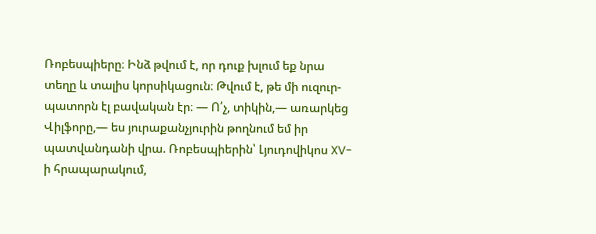Ռոբեսպիերը։ Ինձ թվում է, որ դուք խլում եք նրա տեղը և տալիս կորսիկացուն։ Թվում է, թե մի ուզուր-պատորն էլ բավական էր։ — Ո՛չ, տիկին,— առարկեց Վիլֆորը,— ես յուրաքանչյուրին թողնում եմ իր պատվանդանի վրա. Ռոբեսպիերին՝ Լյուդովիկոս XV-ի հրապարակում,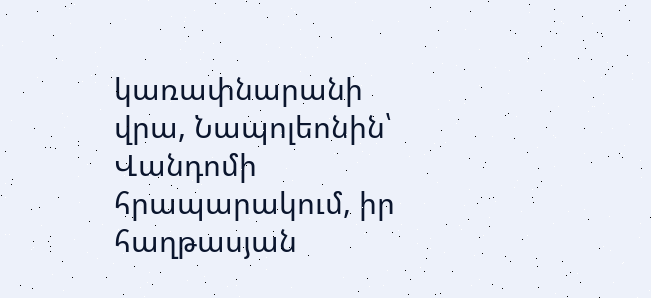կառափնարանի վրա, Նապոլեոնին՝ Վանդոմի հրապարակում, իր հաղթասյան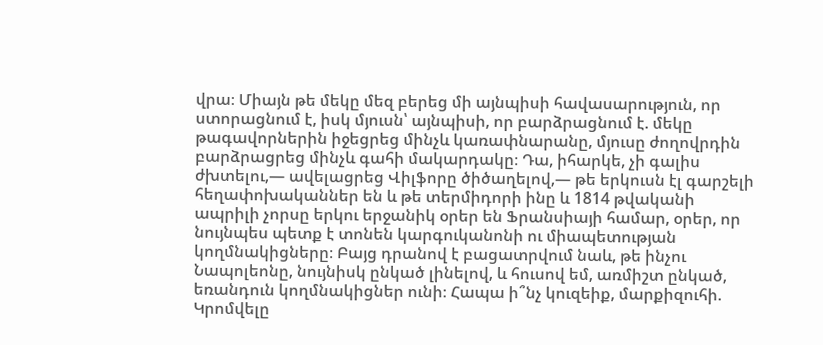վրա։ Միայն թե մեկը մեզ բերեց մի այնպիսի հավասարություն, որ ստորացնում է, իսկ մյուսն՝ այնպիսի, որ բարձրացնում է. մեկը թագավորներին իջեցրեց մինչև կառափնարանը, մյուսը ժողովրդին բարձրացրեց մինչև գահի մակարդակը։ Դա, իհարկե, չի գալիս ժխտելու,— ավելացրեց Վիլֆորը ծիծաղելով,— թե երկուսն էլ գարշելի հեղափոխականներ են և թե տերմիդորի ինը և 1814 թվականի ապրիլի չորսը երկու երջանիկ օրեր են Ֆրանսիայի համար, օրեր, որ նույնպես պետք է տոնեն կարգուկանոնի ու միապետության կողմնակիցները։ Բայց դրանով է բացատրվում նաև, թե ինչու Նապոլեոնը, նույնիսկ ընկած լինելով, և հուսով եմ, առմիշտ ընկած, եռանդուն կողմնակիցներ ունի։ Հապա ի՞նչ կուզեիք, մարքիզուհի. Կրոմվելը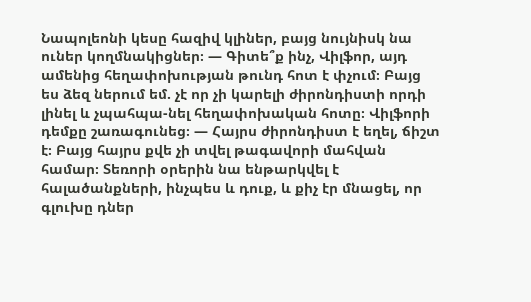Նապոլեոնի կեսը հազիվ կլիներ, բայց նույնիսկ նա ուներ կողմնակիցներ։ — Գիտե՞ք ինչ, Վիլֆոր, այդ ամենից հեղափոխության թունդ հոտ է փչում։ Բայց ես ձեզ ներում եմ. չէ որ չի կարելի ժիրոնդիստի որդի լինել և չպահպա-նել հեղափոխական հոտը։ Վիլֆորի դեմքը շառագունեց։ — Հայրս ժիրոնդիստ է եղել, ճիշտ է։ Բայց հայրս քվե չի տվել թագավորի մահվան համար։ Տեռորի օրերին նա ենթարկվել է հալածանքների, ինչպես և դուք, և քիչ էր մնացել, որ գլուխը դներ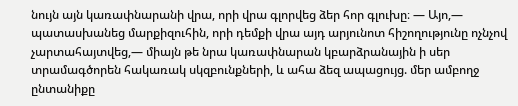նույն այն կառափնարանի վրա, որի վրա գլորվեց ձեր հոր գլուխը։ — Այո,— պատասխանեց մարքիզուհին, որի դեմքի վրա այդ արյունոտ հիշողությունը ոչնչով չարտահայտվեց,— միայն թե նրա կառափնարան կբարձրանային ի սեր տրամագծորեն հակառակ սկզբունքների, և ահա ձեզ ապացույց. մեր ամբողջ ընտանիքը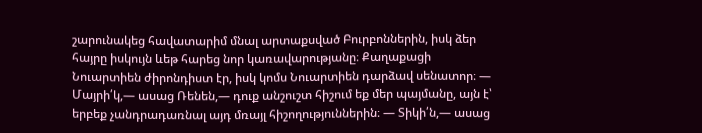շարունակեց հավատարիմ մնալ արտաքսված Բուրբոններին, իսկ ձեր հայրը իսկույն ևեթ հարեց նոր կառավարությանը։ Քաղաքացի Նուարտիեն ժիրոնդիստ էր, իսկ կոմս Նուարտիեն դարձավ սենատոր։ — Մայրի՛կ,— ասաց Ռենեն,— դուք անշուշտ հիշում եք մեր պայմանը, այն է՝ երբեք չանդրադառնալ այդ մռայլ հիշողություններին։ — Տիկի՛ն,— ասաց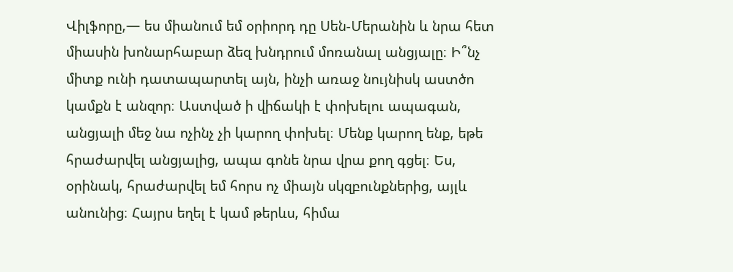Վիլֆորը,— ես միանում եմ օրիորդ դը Սեն-Մերանին և նրա հետ միասին խոնարհաբար ձեզ խնդրում մոռանալ անցյալը։ Ի՞նչ միտք ունի դատապարտել այն, ինչի առաջ նույնիսկ աստծո կամքն է անզոր։ Աստված ի վիճակի է փոխելու ապագան, անցյալի մեջ նա ոչինչ չի կարող փոխել։ Մենք կարող ենք, եթե հրաժարվել անցյալից, ապա գոնե նրա վրա քող գցել։ Ես, օրինակ, հրաժարվել եմ հորս ոչ միայն սկզբունքներից, այլև անունից։ Հայրս եղել է կամ թերևս, հիմա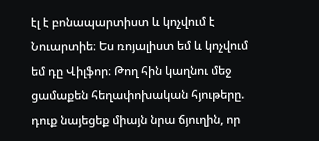էլ է բոնապարտիստ և կոչվում է Նուարտիե։ Ես ռոյալիստ եմ և կոչվում եմ դը Վիլֆոր։ Թող հին կաղնու մեջ ցամաքեն հեղափոխական հյութերը. դուք նայեցեք միայն նրա ճյուղին, որ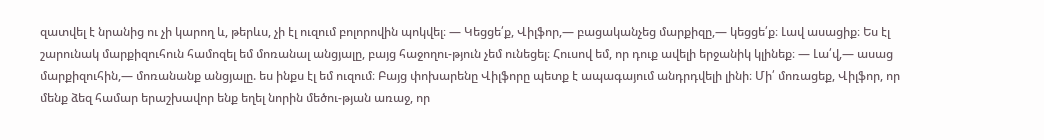զատվել է նրանից ու չի կարող և, թերևս, չի էլ ուզում բոլորովին պոկվել։ — Կեցցե՛ք, Վիլֆոր,— բացականչեց մարքիզը,— կեցցե՛ք։ Լավ ասացիք։ Ես էլ շարունակ մարքիզուհուն համոզել եմ մոռանալ անցյալը, բայց հաջողու-թյուն չեմ ունեցել։ Հուսով եմ, որ դուք ավելի երջանիկ կլինեք։ — Լա՛վ,— ասաց մարքիզուհին,— մոռանանք անցյալը. ես ինքս էլ եմ ուզում։ Բայց փոխարենը Վիլֆորը պետք է ապագայում անդրդվելի լինի։ Մի՛ մոռացեք, Վիլֆոր, որ մենք ձեզ համար երաշխավոր ենք եղել նորին մեծու-թյան առաջ, որ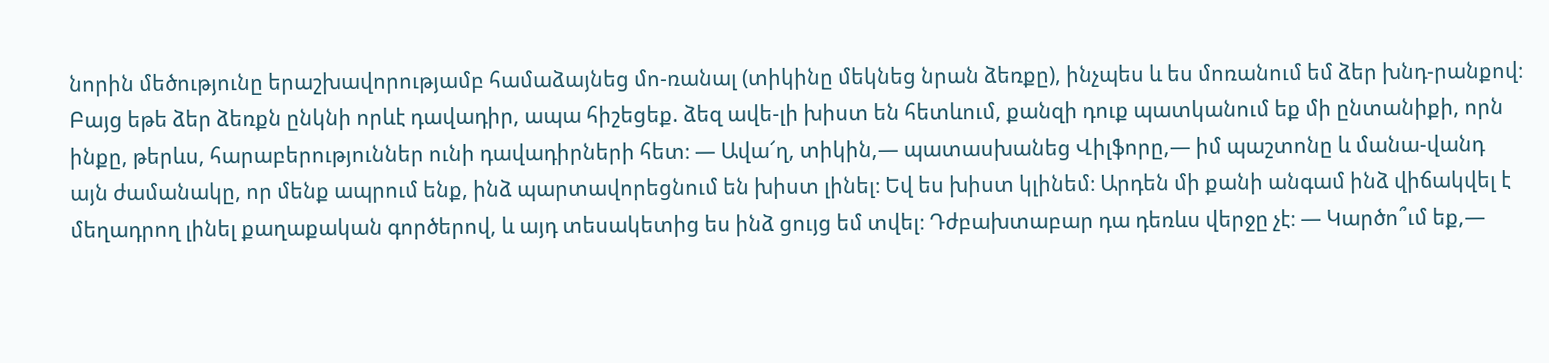նորին մեծությունը երաշխավորությամբ համաձայնեց մո-ռանալ (տիկինը մեկնեց նրան ձեռքը), ինչպես և ես մոռանում եմ ձեր խնդ-րանքով։ Բայց եթե ձեր ձեռքն ընկնի որևէ դավադիր, ապա հիշեցեք. ձեզ ավե-լի խիստ են հետևում, քանզի դուք պատկանում եք մի ընտանիքի, որն ինքը, թերևս, հարաբերություններ ունի դավադիրների հետ։ — Ավա՜ղ, տիկին,— պատասխանեց Վիլֆորը,— իմ պաշտոնը և մանա-վանդ այն ժամանակը, որ մենք ապրում ենք, ինձ պարտավորեցնում են խիստ լինել։ Եվ ես խիստ կլինեմ։ Արդեն մի քանի անգամ ինձ վիճակվել է մեղադրող լինել քաղաքական գործերով, և այդ տեսակետից ես ինձ ցույց եմ տվել։ Դժբախտաբար դա դեռևս վերջը չէ։ — Կարծո՞ւմ եք,—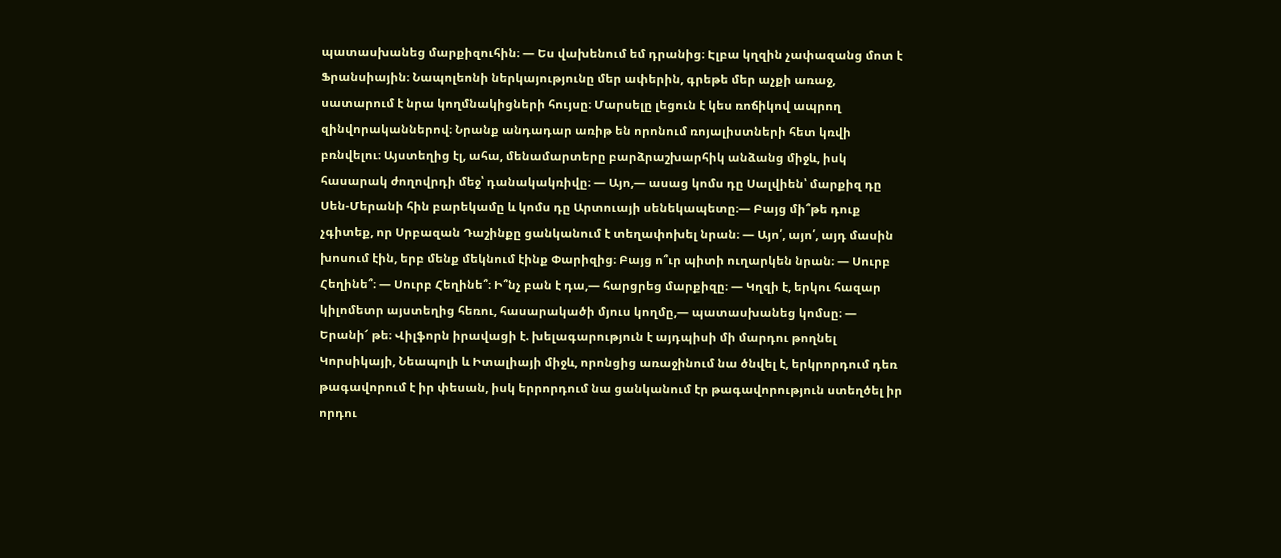պատասխանեց մարքիզուհին։ — Ես վախենում եմ դրանից։ Էլբա կղզին չափազանց մոտ է Ֆրանսիային։ Նապոլեոնի ներկայությունը մեր ափերին, գրեթե մեր աչքի առաջ, սատարում է նրա կողմնակիցների հույսը։ Մարսելը լեցուն է կես ռոճիկով ապրող զինվորականներով։ Նրանք անդադար առիթ են որոնում ռոյալիստների հետ կռվի բռնվելու։ Այստեղից էլ, ահա, մենամարտերը բարձրաշխարհիկ անձանց միջև, իսկ հասարակ ժողովրդի մեջ՝ դանակակռիվը։ — Այո,— ասաց կոմս դը Սալվիեն՝ մարքիզ դը Սեն-Մերանի հին բարեկամը և կոմս դը Արտուայի սենեկապետը։— Բայց մի՞թե դուք չգիտեք, որ Սրբազան Դաշինքը ցանկանում է տեղափոխել նրան։ — Այո՛, այո՛, այդ մասին խոսում էին, երբ մենք մեկնում էինք Փարիզից։ Բայց ո՞ւր պիտի ուղարկեն նրան։ — Սուրբ Հեղինե՞։ — Սուրբ Հեղինե՞։ Ի՞նչ բան է դա,— հարցրեց մարքիզը։ — Կղզի է, երկու հազար կիլոմետր այստեղից հեռու, հասարակածի մյուս կողմը,— պատասխանեց կոմսը։ — Երանի՜ թե։ Վիլֆորն իրավացի է. խելագարություն է այդպիսի մի մարդու թողնել Կորսիկայի, Նեապոլի և Իտալիայի միջև, որոնցից առաջինում նա ծնվել է, երկրորդում դեռ թագավորում է իր փեսան, իսկ երրորդում նա ցանկանում էր թագավորություն ստեղծել իր որդու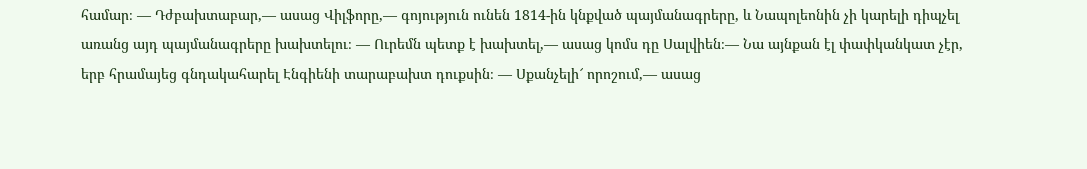համար։ — Դժբախտաբար,— ասաց Վիլֆորը,— գոյություն ունեն 1814-ին կնքված պայմանագրերը, և Նապոլեոնին չի կարելի դիպչել առանց այդ պայմանագրերը խախտելու։ — Ուրեմն պետք է խախտել,— ասաց կոմս դը Սալվիեն։— Նա այնքան էլ փափկանկատ չէր, երբ հրամայեց գնդակահարել Էնգիենի տարաբախտ դուքսին։ — Սքանչելի՜ որոշում,— ասաց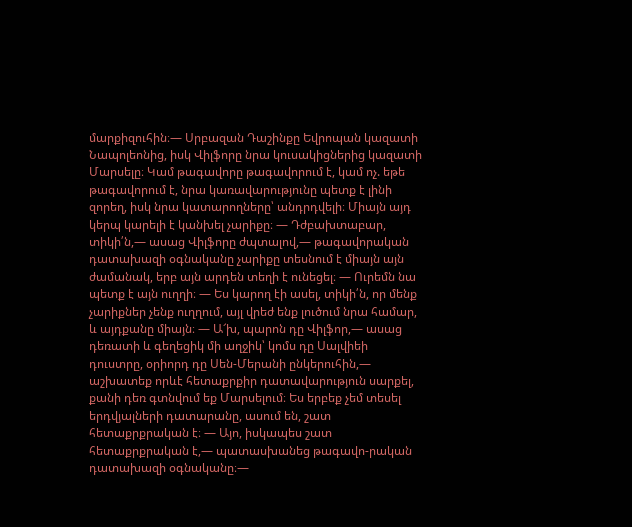մարքիզուհին։— Սրբազան Դաշինքը Եվրոպան կազատի Նապոլեոնից, իսկ Վիլֆորը նրա կուսակիցներից կազատի Մարսելը։ Կամ թագավորը թագավորում է, կամ ոչ. եթե թագավորում է, նրա կառավարությունը պետք է լինի զորեղ, իսկ նրա կատարողները՝ անդրդվելի։ Միայն այդ կերպ կարելի է կանխել չարիքը։ — Դժբախտաբար, տիկի՛ն,— ասաց Վիլֆորը ժպտալով,— թագավորական դատախազի օգնականը չարիքը տեսնում է միայն այն ժամանակ, երբ այն արդեն տեղի է ունեցել։ — Ուրեմն նա պետք է այն ուղղի։ — Ես կարող էի ասել, տիկի՛ն, որ մենք չարիքներ չենք ուղղում, այլ վրեժ ենք լուծում նրա համար, և այդքանը միայն։ — Ա՜խ, պարոն դը Վիլֆոր,— ասաց դեռատի և գեղեցիկ մի աղջիկ՝ կոմս դը Սալվիեի դուստրը, օրիորդ դը Սեն-Մերանի ընկերուհին,— աշխատեք որևէ հետաքրքիր դատավարություն սարքել, քանի դեռ գտնվում եք Մարսելում։ Ես երբեք չեմ տեսել երդվյալների դատարանը, ասում են, շատ հետաքրքրական է։ — Այո, իսկապես շատ հետաքրքրական է,— պատասխանեց թագավո-րական դատախազի օգնականը։—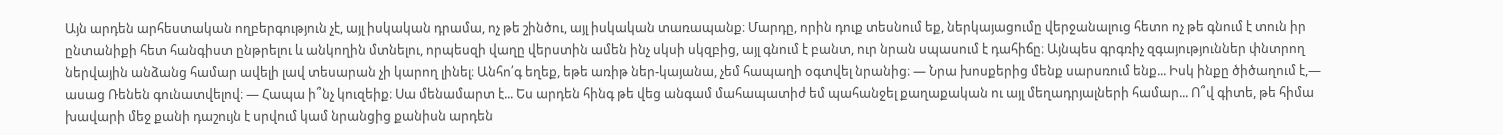Այն արդեն արհեստական ողբերգություն չէ, այլ իսկական դրամա, ոչ թե շինծու, այլ իսկական տառապանք։ Մարդը, որին դուք տեսնում եք, ներկայացումը վերջանալուց հետո ոչ թե գնում է տուն իր ընտանիքի հետ հանգիստ ընթրելու և անկողին մտնելու, որպեսզի վաղը վերստին ամեն ինչ սկսի սկզբից, այլ գնում է բանտ, ուր նրան սպասում է դահիճը։ Այնպես գրգռիչ զգայություններ փնտրող ներվային անձանց համար ավելի լավ տեսարան չի կարող լինել։ Անհո՛գ եղեք, եթե առիթ ներ-կայանա, չեմ հապաղի օգտվել նրանից։ — Նրա խոսքերից մենք սարսռում ենք... Իսկ ինքը ծիծաղում է,— ասաց Ռենեն գունատվելով։ — Հապա ի՞նչ կուզեիք։ Սա մենամարտ է... Ես արդեն հինգ թե վեց անգամ մահապատիժ եմ պահանջել քաղաքական ու այլ մեղադրյալների համար... Ո՞վ գիտե, թե հիմա խավարի մեջ քանի դաշույն է սրվում կամ նրանցից քանիսն արդեն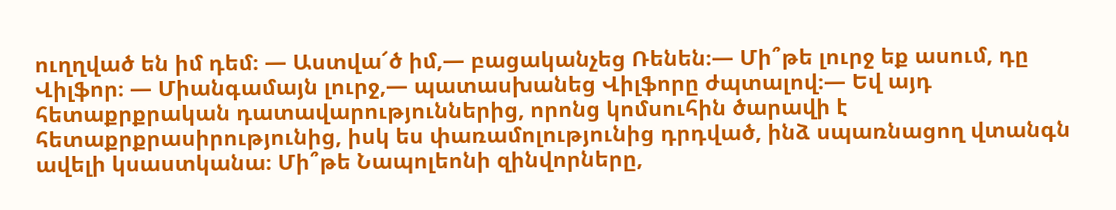ուղղված են իմ դեմ։ — Աստվա՜ծ իմ,— բացականչեց Ռենեն։— Մի՞թե լուրջ եք ասում, դը Վիլֆոր։ — Միանգամայն լուրջ,— պատասխանեց Վիլֆորը ժպտալով։— Եվ այդ հետաքրքրական դատավարություններից, որոնց կոմսուհին ծարավի է հետաքրքրասիրությունից, իսկ ես փառամոլությունից դրդված, ինձ սպառնացող վտանգն ավելի կսաստկանա։ Մի՞թե Նապոլեոնի զինվորները,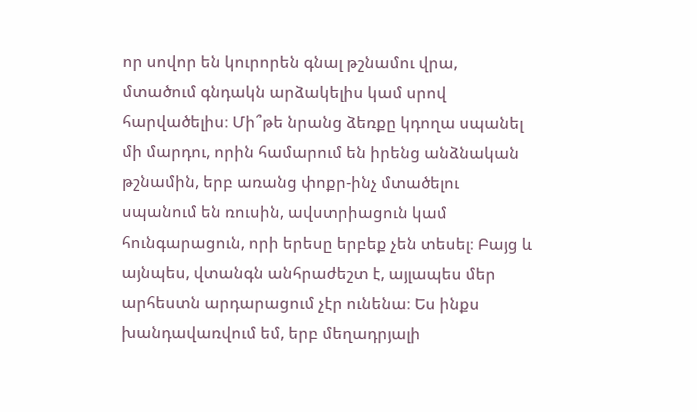որ սովոր են կուրորեն գնալ թշնամու վրա, մտածում գնդակն արձակելիս կամ սրով հարվածելիս։ Մի՞թե նրանց ձեռքը կդողա սպանել մի մարդու, որին համարում են իրենց անձնական թշնամին, երբ առանց փոքր-ինչ մտածելու սպանում են ռուսին, ավստրիացուն կամ հունգարացուն, որի երեսը երբեք չեն տեսել։ Բայց և այնպես, վտանգն անհրաժեշտ է, այլապես մեր արհեստն արդարացում չէր ունենա։ Ես ինքս խանդավառվում եմ, երբ մեղադրյալի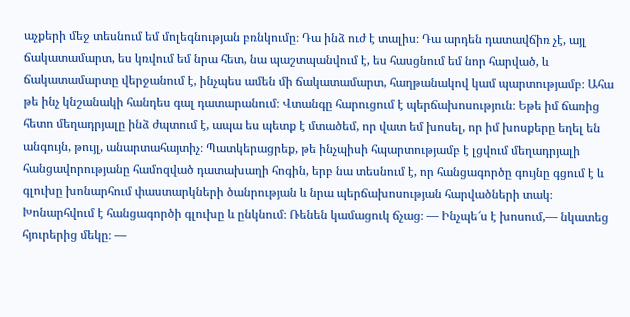աչքերի մեջ տեսնում եմ մոլեգնության բռնկումը։ Դա ինձ ուժ է տալիս։ Դա արդեն դատավճիռ չէ, այլ ճակատամարտ, ես կռվում եմ նրա հետ, նա պաշտպանվում է, ես հասցնում եմ նոր հարված, և ճակատամարտը վերջանում է, ինչպես ամեն մի ճակատամարտ, հաղթանակով կամ պարտությամբ։ Ահա թե ինչ կնշանակի հանդես գալ դատարանում։ Վտանգը հարուցում է պերճախոսություն։ Եթե իմ ճառից հետո մեղադրյալը ինձ ժպտում է, ապա ես պետք է մտածեմ, որ վատ եմ խոսել, որ իմ խոսքերը եղել են անգույն, թույլ, անարտահայտիչ։ Պատկերացրեք, թե ինչպիսի հպարտությամբ է լցվում մեղադրյալի հանցավորությանը համոզված դատախաղի հոգին, երբ նա տեսնում է, որ հանցագործը գույնը գցում է և գլուխը խոնարհում փաստարկների ծանրության և նրա պերճախոսության հարվածների տակ։ Խոնարհվում է հանցագործի գլուխը և ընկնում։ Ռենեն կամացուկ ճչաց։ — Ինչպե՜ս է խոսում,— նկատեց հյուրերից մեկը։ —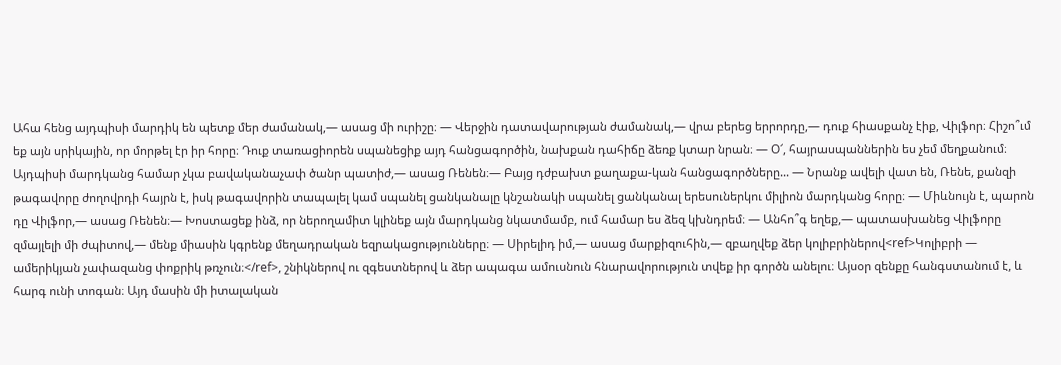Ահա հենց այդպիսի մարդիկ են պետք մեր ժամանակ,— ասաց մի ուրիշը։ — Վերջին դատավարության ժամանակ,— վրա բերեց երրորդը,— դուք հիասքանչ էիք, Վիլֆոր։ Հիշո՞ւմ եք այն սրիկային, որ մորթել էր իր հորը։ Դուք տառացիորեն սպանեցիք այդ հանցագործին, նախքան դահիճը ձեռք կտար նրան։ — Օ՜, հայրասպաններին ես չեմ մեղքանում։ Այդպիսի մարդկանց համար չկա բավականաչափ ծանր պատիժ,— ասաց Ռենեն։— Բայց դժբախտ քաղաքա-կան հանցագործները... — Նրանք ավելի վատ են, Ռենե, քանզի թագավորը ժողովրդի հայրն է, իսկ թագավորին տապալել կամ սպանել ցանկանալը կնշանակի սպանել ցանկանալ երեսուներկու միլիոն մարդկանց հորը։ — Միևնույն է, պարոն դը Վիլֆոր,— ասաց Ռենեն։— Խոստացեք ինձ, որ ներողամիտ կլինեք այն մարդկանց նկատմամբ, ում համար ես ձեզ կխնդրեմ։ — Անհո՞գ եղեք,— պատասխանեց Վիլֆորը զմայլելի մի ժպիտով,— մենք միասին կգրենք մեղադրական եզրակացությունները։ — Սիրելիդ իմ,— ասաց մարքիզուհին,— զբաղվեք ձեր կոլիբրիներով<ref>Կոլիբրի — ամերիկյան չափազանց փոքրիկ թռչուն։</ref>, շնիկներով ու զգեստներով և ձեր ապագա ամուսնուն հնարավորություն տվեք իր գործն անելու։ Այսօր զենքը հանգստանում է, և հարգ ունի տոգան։ Այդ մասին մի իտալական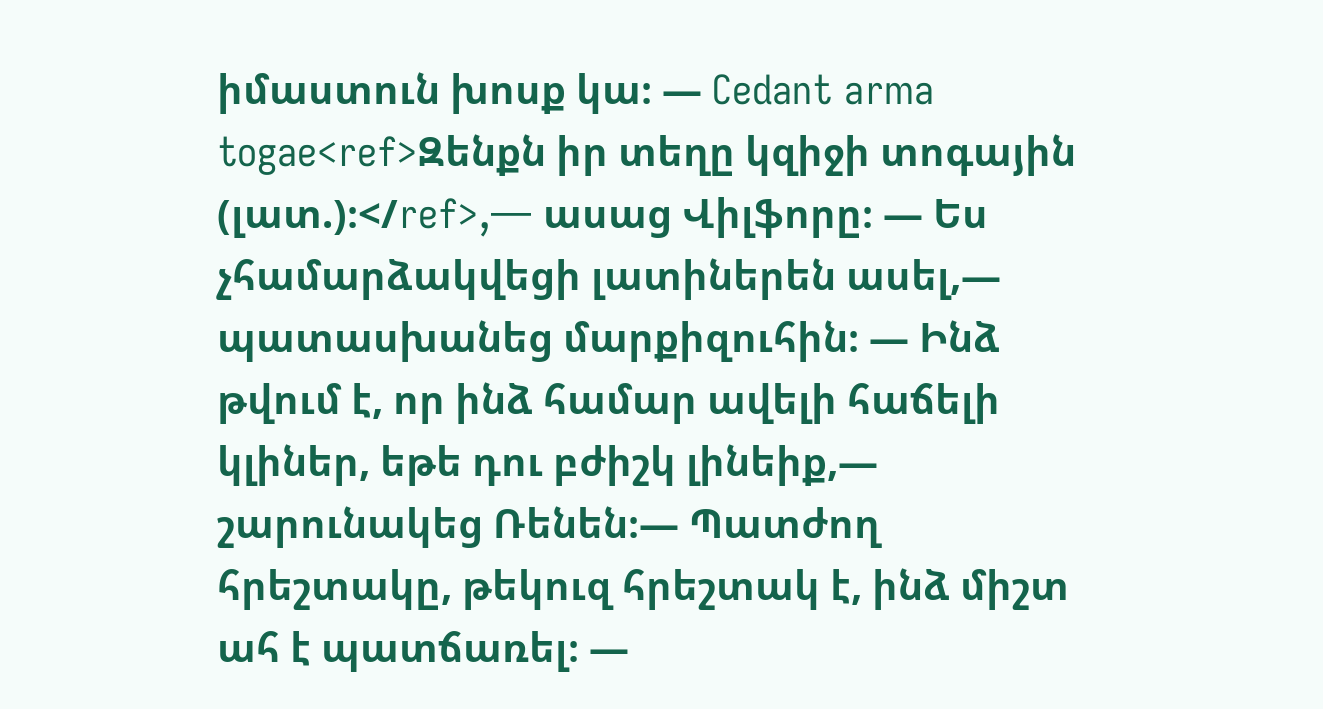իմաստուն խոսք կա։ — Cedant arma togae<ref>Զենքն իր տեղը կզիջի տոգային (լատ.)։</ref>,— ասաց Վիլֆորը։ — Ես չհամարձակվեցի լատիներեն ասել,— պատասխանեց մարքիզուհին։ — Ինձ թվում է, որ ինձ համար ավելի հաճելի կլիներ, եթե դու բժիշկ լինեիք,— շարունակեց Ռենեն։— Պատժող հրեշտակը, թեկուզ հրեշտակ է, ինձ միշտ ահ է պատճառել։ —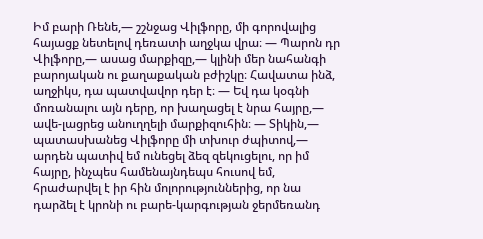Իմ բարի Ռենե,— շշնջաց Վիլֆորը, մի գորովալից հայացք նետելով դեռատի աղջկա վրա։ — Պարոն դր Վիլֆորը,— ասաց մարքիզը,— կլինի մեր նահանգի բարոյական ու քաղաքական բժիշկը։ Հավատա ինձ, աղջիկս, դա պատվավոր դեր է։ — Եվ դա կօգնի մոռանալու այն դերը, որ խաղացել է նրա հայրը,— ավե-լացրեց անուղղելի մարքիզուհին։ — Տիկին,— պատասխանեց Վիլֆորը մի տխուր ժպիտով,— արդեն պատիվ եմ ունեցել ձեզ զեկուցելու, որ իմ հայրը, ինչպես համենայնդեպս հուսով եմ, հրաժարվել է իր հին մոլորություններից, որ նա դարձել է կրոնի ու բարե-կարգության ջերմեռանդ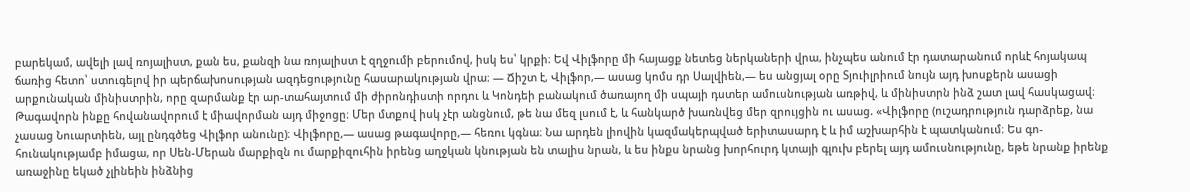բարեկամ, ավելի լավ ռոյալիստ, քան ես, քանզի նա ռոյալիստ է զղջումի բերումով, իսկ ես՝ կրքի։ Եվ Վիլֆորը մի հայացք նետեց ներկաների վրա, ինչպես անում էր դատարանում որևէ հոյակապ ճառից հետո՝ ստուգելով իր պերճախոսության ազդեցությունը հասարակության վրա։ — Ճիշտ է, Վիլֆոր,— ասաց կոմս դր Սալվիեն,— ես անցյալ օրը Տյուիլրիում նույն այդ խոսքերն ասացի արքունական մինիստրին, որը զարմանք էր ար-տահայտում մի ժիրոնդիստի որդու և Կոնդեի բանակում ծառայող մի սպայի դստեր ամուսնության առթիվ, և մինիստրն ինձ շատ լավ հասկացավ։ Թագավորն ինքը հովանավորում է միավորման այդ միջոցը։ Մեր մտքով իսկ չէր անցնում, թե նա մեզ լսում է, և հանկարծ խառնվեց մեր զրույցին ու ասաց. «Վիլֆորը (ուշադրություն դարձրեք, նա չասաց Նուարտիեն, այլ ընդգծեց Վիլֆոր անունը)։ Վիլֆորը,— ասաց թագավորը,— հեռու կգնա։ Նա արդեն լիովին կազմակերպված երիտասարդ է և իմ աշխարհին է պատկանում։ Ես գո-հունակությամբ իմացա, որ Սեն-Մերան մարքիզն ու մարքիզուհին իրենց աղջկան կնության են տալիս նրան, և ես ինքս նրանց խորհուրդ կտայի գլուխ բերել այդ ամուսնությունը, եթե նրանք իրենք առաջինը եկած չլինեին ինձնից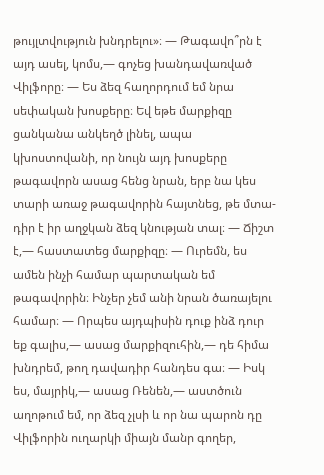թույլտվություն խնդրելու»։ — Թագավո՞րն է այդ ասել, կոմս,— գոչեց խանդավառված Վիլֆորը։ — Ես ձեզ հաղորդում եմ նրա սեփական խոսքերը։ Եվ եթե մարքիզը ցանկանա անկեղծ լինել, ապա կխոստովանի, որ նույն այդ խոսքերը թագավորն ասաց հենց նրան, երբ նա կես տարի առաջ թագավորին հայտնեց, թե մտա-դիր է իր աղջկան ձեզ կնության տալ։ — Ճիշտ է,— հաստատեց մարքիզը։ — Ուրեմն, ես ամեն ինչի համար պարտական եմ թագավորին։ Ինչեր չեմ անի նրան ծառայելու համար։ — Որպես այդպիսին դուք ինձ դուր եք գալիս,— ասաց մարքիզուհին,— դե հիմա խնդրեմ, թող դավադիր հանդես գա։ — Իսկ ես, մայրիկ,— ասաց Ռենեն,— աստծուն աղոթում եմ, որ ձեզ չլսի և որ նա պարոն դը Վիլֆորին ուղարկի միայն մանր գողեր,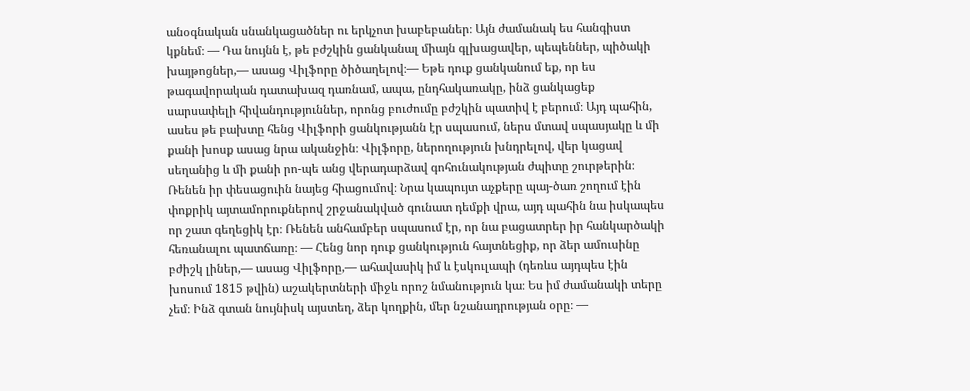անօգնական սնանկացածներ ու երկչոտ խաբեբաներ։ Այն ժամանակ ես հանգիստ կքնեմ։ — Դա նույնն է, թե բժշկին ցանկանալ միայն գլխացավեր, պեպեններ, պիծակի խայթոցներ,— ասաց Վիլֆորը ծիծաղելով։— Եթե դուք ցանկանում եք, որ ես թագավորական դատախազ դառնամ, ապա, ընդհակառակը, ինձ ցանկացեք սարսափելի հիվանդություններ, որոնց բուժումը բժշկին պատիվ է բերում։ Այդ պահին, ասես թե բախտը հենց Վիլֆորի ցանկությանն էր սպասում, ներս մտավ սպասյակը և մի քանի խոսք ասաց նրա ականջին։ Վիլֆորը, ներողություն խնդրելով, վեր կացավ սեղանից և մի քանի րո-պե անց վերադարձավ գոհունակության ժպիտը շուրթերին։ Ռենեն իր փեսացուին նայեց հիացումով։ Նրա կապույտ աչքերը պայ-ծառ շողում էին փոքրիկ այտամորուքներով շրջանակված գունատ դեմքի վրա, այդ պահին նա իսկապես որ շատ գեղեցիկ էր։ Ռենեն անհամբեր սպասում էր, որ նա բացատրեր իր հանկարծակի հեռանալու պատճառը։ — Հենց նոր դուք ցանկություն հայտնեցիք, որ ձեր ամուսինը բժիշկ լիներ,— ասաց Վիլֆորը,— ահավասիկ իմ և էսկուլապի (դեռևս այդպես էին խոսում 1815 թվին) աշակերտների միջև որոշ նմանություն կա։ Ես իմ ժամանակի տերը չեմ։ Ինձ գտան նույնիսկ այստեղ, ձեր կողքին, մեր նշանադրության օրը։ —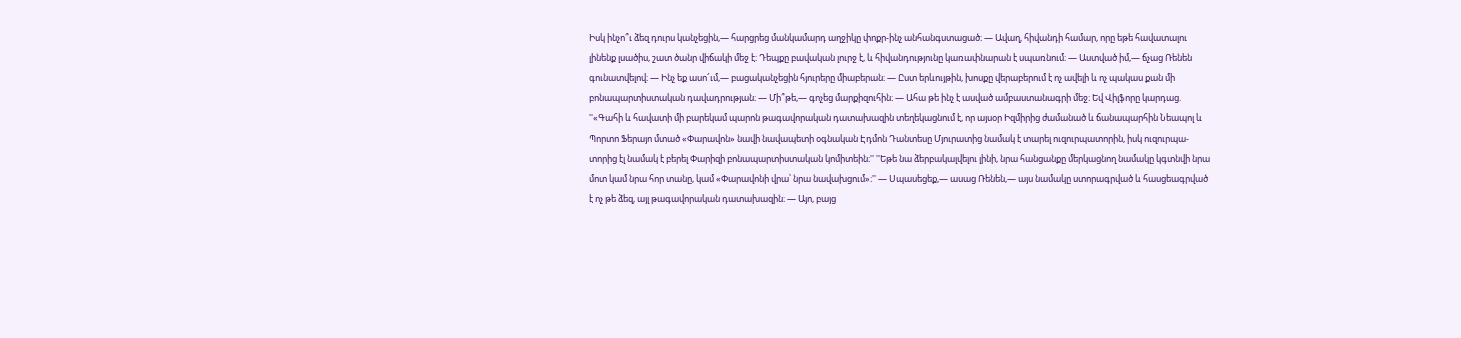Իսկ ինչո՞ւ ձեզ դուրս կանչեցին,— հարցրեց մանկամարդ աղջիկը փոքր-ինչ անհանգստացած։ — Ավաղ, հիվանդի համար, որը եթե հավատալու լինենք լսածիս, շատ ծանր վիճակի մեջ է։ Դեպքը բավական լուրջ է, և հիվանդությունը կառափնարան է սպառնում։ — Աստված իմ,— ճչաց Ռենեն գունատվելով։ — Ինչ եք ասո՜ւմ,— բացականչեցին հյուրերը միաբերան։ — Ըստ երևույթին, խոսքը վերաբերում է ոչ ավելի և ոչ պակաս քան մի բոնապարտիստական դավադրության։ — Մի՞թե,— գոչեց մարքիզուհին։ — Ահա թե ինչ է ասված ամբաստանագրի մեջ։ Եվ Վիլֆորը կարդաց. ''«Գահի և հավատի մի բարեկամ պարոն թագավորական դատախազին տեղեկացնում է, որ այսօր Իզմիրից ժամանած և ճանապարհին Նեապոլ և Պորտո Ֆերայո մտած «Փարավոն» նավի նավապետի օգնական Էդմոն Դանտեսը Մյուրատից նամակ է տարել ուզուրպատորին, իսկ ուզուրպա-տորից էլ նամակ է բերել Փարիզի բոնապարտիստական կոմիտեին։'' ''Եթե նա ձերբակալվելու լինի, նրա հանցանքը մերկացնող նամակը կգտնվի նրա մոտ կամ նրա հոր տանը, կամ «Փարավոնի վրա՝ նրա նավախցում»։'' — Սպասեցեք,— ասաց Ռենեն,— այս նամակը ստորագրված և հասցեագրված է ոչ թե ձեզ, այլ թագավորական դատախազին։ — Այո, բայց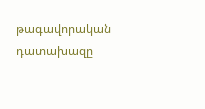թագավորական դատախազը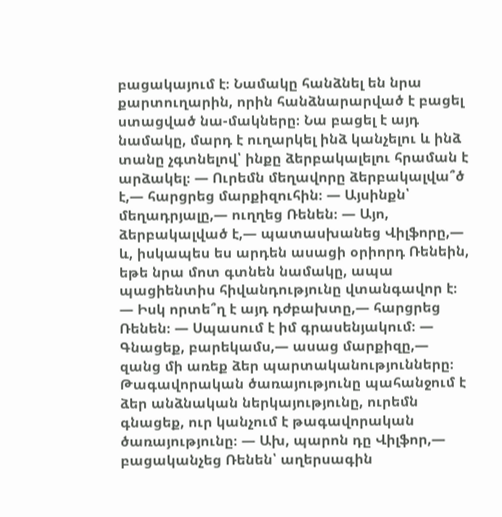բացակայում է։ Նամակը հանձնել են նրա քարտուղարին, որին հանձնարարված է բացել ստացված նա-մակները։ Նա բացել է այդ նամակը, մարդ է ուղարկել ինձ կանչելու և ինձ տանը չգտնելով՝ ինքը ձերբակալելու հրաման է արձակել։ — Ուրեմն մեղավորը ձերբակալվա՞ծ է,— հարցրեց մարքիզուհին։ — Այսինքն՝ մեղադրյալը,— ուղղեց Ռենեն։ — Այո, ձերբակալված է,— պատասխանեց Վիլֆորը,— և, իսկապես ես արդեն ասացի օրիորդ Ռենեին, եթե նրա մոտ գտնեն նամակը, ապա պացիենտիս հիվանդությունը վտանգավոր է։ — Իսկ որտե՞ղ է այդ դժբախտը,— հարցրեց Ռենեն։ — Սպասում է իմ գրասենյակում։ — Գնացեք, բարեկամս,— ասաց մարքիզը,— զանց մի առեք ձեր պարտականությունները։ Թագավորական ծառայությունը պահանջում է ձեր անձնական ներկայությունը, ուրեմն գնացեք, ուր կանչում է թագավորական ծառայությունը։ — Ախ, պարոն դը Վիլֆոր,— բացականչեց Ռենեն՝ աղերսագին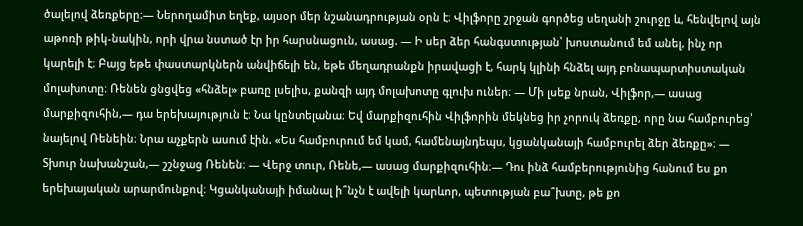ծալելով ձեռքերը։— Ներողամիտ եղեք, այսօր մեր նշանադրության օրն է։ Վիլֆորը շրջան գործեց սեղանի շուրջը և, հենվելով այն աթոռի թիկ-նակին, որի վրա նստած էր իր հարսնացուն, ասաց. — Ի սեր ձեր հանգստության՝ խոստանում եմ անել, ինչ որ կարելի է։ Բայց եթե փաստարկներն անվիճելի են, եթե մեղադրանքն իրավացի է, հարկ կլինի հնձել այդ բոնապարտիստական մոլախոտը։ Ռենեն ցնցվեց «հնձել» բառը լսելիս, քանզի այդ մոլախոտը գլուխ ուներ։ — Մի լսեք նրան, Վիլֆոր,— ասաց մարքիզուհին,— դա երեխայություն է։ Նա կընտելանա։ Եվ մարքիզուհին Վիլֆորին մեկնեց իր չորուկ ձեռքը, որը նա համբուրեց՝ նայելով Ռենեին։ Նրա աչքերն ասում էին. «Ես համբուրում եմ կամ, համենայնդեպս, կցանկանայի համբուրել ձեր ձեռքը»։ — Տխուր նախանշան,— շշնջաց Ռենեն։ — Վերջ տուր, Ռենե,— ասաց մարքիզուհին։— Դու ինձ համբերությունից հանում ես քո երեխայական արարմունքով։ Կցանկանայի իմանալ ի՞նչն է ավելի կարևոր, պետության բա՞խտը, թե քո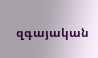զգայական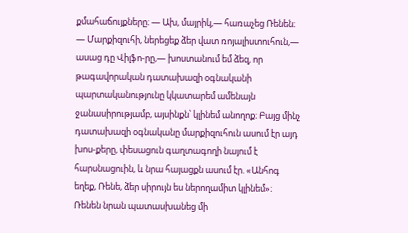քմահաճույքները։ — Ախ, մայրիկ,— հառաչեց Ռենեն։ — Մարքիզուհի, ներեցեք ձեր վատ ռոյալիստուհուն,— ասաց դը Վիլֆո-րը,— խոստանում եմ ձեզ, որ թագավորական դատախազի օգնականի պարտականությունը կկատարեմ ամենայն ջանասիրությամբ, այսինքն՝ կլինեմ անողոք։ Բայց մինչ դատախազի օգնականը մարքիզուհուն ասում էր այդ խոս-քերը, փեսացուն գաղտագողի նայում է հարսնացուին, և նրա հայացքն ասում էր. «Անհոգ եղեք, Ռենե, ձեր սիրույն ես ներողամիտ կլինեմ»։ Ռենեն նրան պատասխանեց մի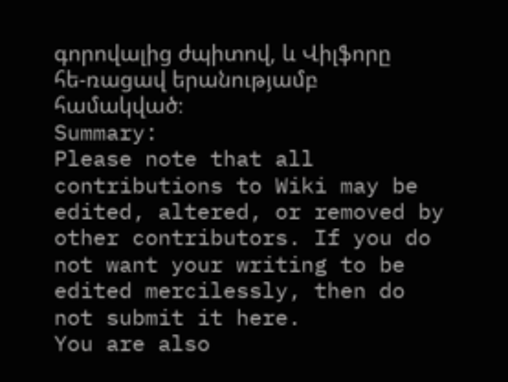գորովալից ժպիտով, և Վիլֆորը հե-ռացավ երանությամբ համակված։
Summary:
Please note that all contributions to Wiki may be edited, altered, or removed by other contributors. If you do not want your writing to be edited mercilessly, then do not submit it here.
You are also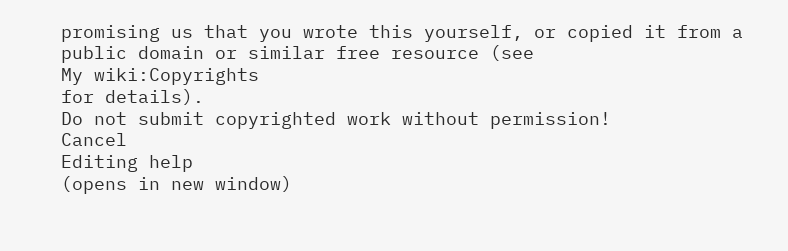promising us that you wrote this yourself, or copied it from a public domain or similar free resource (see
My wiki:Copyrights
for details).
Do not submit copyrighted work without permission!
Cancel
Editing help
(opens in new window)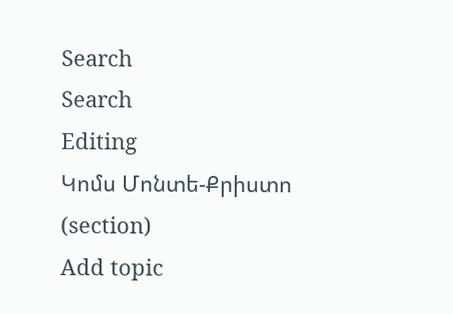Search
Search
Editing
Կոմս Մոնտե-Քրիստո
(section)
Add topic